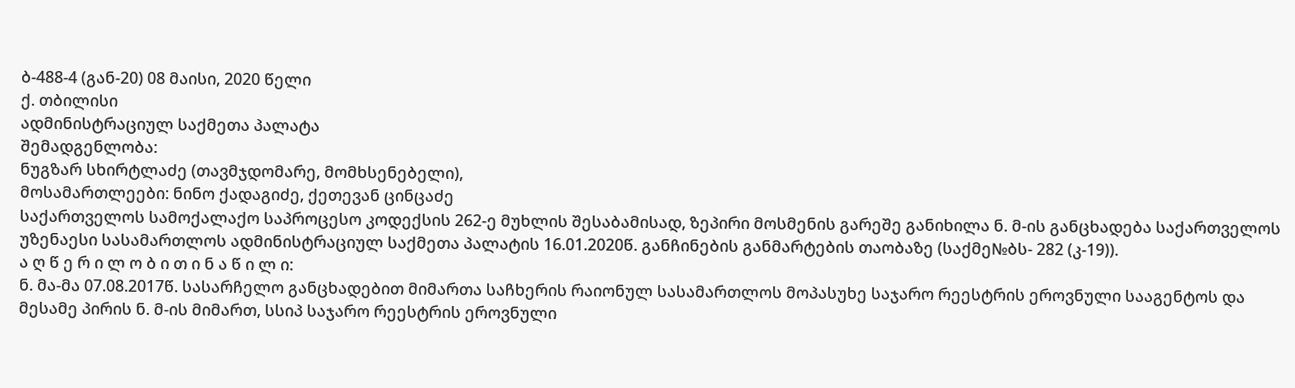ბ-488-4 (გან-20) 08 მაისი, 2020 წელი
ქ. თბილისი
ადმინისტრაციულ საქმეთა პალატა
შემადგენლობა:
ნუგზარ სხირტლაძე (თავმჯდომარე, მომხსენებელი),
მოსამართლეები: ნინო ქადაგიძე, ქეთევან ცინცაძე
საქართველოს სამოქალაქო საპროცესო კოდექსის 262-ე მუხლის შესაბამისად, ზეპირი მოსმენის გარეშე განიხილა ნ. მ-ის განცხადება საქართველოს უზენაესი სასამართლოს ადმინისტრაციულ საქმეთა პალატის 16.01.2020წ. განჩინების განმარტების თაობაზე (საქმე№ბს- 282 (კ-19)).
ა ღ წ ე რ ი ლ ო ბ ი თ ი ნ ა წ ი ლ ი:
ნ. მა-მა 07.08.2017წ. სასარჩელო განცხადებით მიმართა საჩხერის რაიონულ სასამართლოს მოპასუხე საჯარო რეესტრის ეროვნული სააგენტოს და მესამე პირის ნ. მ-ის მიმართ, სსიპ საჯარო რეესტრის ეროვნული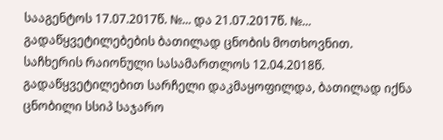სააგენტოს 17.07.2017წ. №... და 21.07.2017წ. №... გადაწყვეტილებების ბათილად ცნობის მოთხოვნით.
საჩხერის რაიონული სასამართლოს 12.04.2018წ. გადაწყვეტილებით სარჩელი დაკმაყოფილდა, ბათილად იქნა ცნობილი სსიპ საჯარო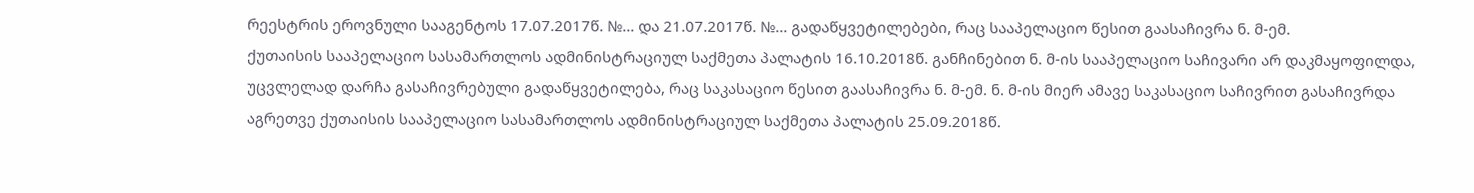რეესტრის ეროვნული სააგენტოს 17.07.2017წ. №... და 21.07.2017წ. №... გადაწყვეტილებები, რაც სააპელაციო წესით გაასაჩივრა ნ. მ-ემ.
ქუთაისის სააპელაციო სასამართლოს ადმინისტრაციულ საქმეთა პალატის 16.10.2018წ. განჩინებით ნ. მ-ის სააპელაციო საჩივარი არ დაკმაყოფილდა, უცვლელად დარჩა გასაჩივრებული გადაწყვეტილება, რაც საკასაციო წესით გაასაჩივრა ნ. მ-ემ. ნ. მ-ის მიერ ამავე საკასაციო საჩივრით გასაჩივრდა აგრეთვე ქუთაისის სააპელაციო სასამართლოს ადმინისტრაციულ საქმეთა პალატის 25.09.2018წ.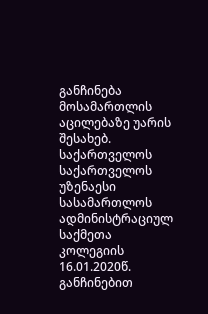განჩინება მოსამართლის აცილებაზე უარის შესახებ.
საქართველოს საქართველოს უზენაესი სასამართლოს ადმინისტრაციულ საქმეთა კოლეგიის 16.01.2020წ. განჩინებით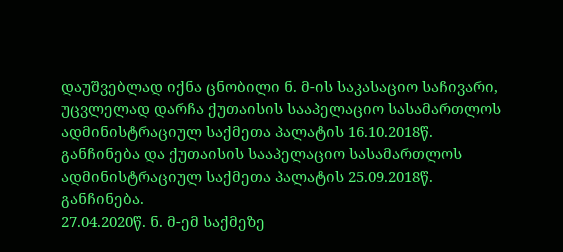დაუშვებლად იქნა ცნობილი ნ. მ-ის საკასაციო საჩივარი, უცვლელად დარჩა ქუთაისის სააპელაციო სასამართლოს ადმინისტრაციულ საქმეთა პალატის 16.10.2018წ. განჩინება და ქუთაისის სააპელაციო სასამართლოს ადმინისტრაციულ საქმეთა პალატის 25.09.2018წ. განჩინება.
27.04.2020წ. ნ. მ-ემ საქმეზე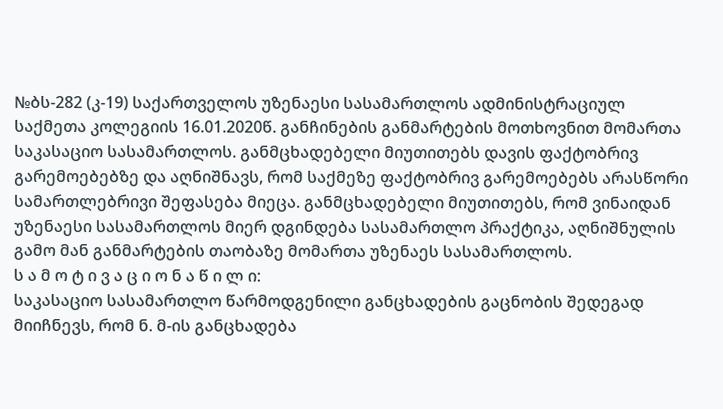№ბს-282 (კ-19) საქართველოს უზენაესი სასამართლოს ადმინისტრაციულ საქმეთა კოლეგიის 16.01.2020წ. განჩინების განმარტების მოთხოვნით მომართა საკასაციო სასამართლოს. განმცხადებელი მიუთითებს დავის ფაქტობრივ გარემოებებზე და აღნიშნავს, რომ საქმეზე ფაქტობრივ გარემოებებს არასწორი სამართლებრივი შეფასება მიეცა. განმცხადებელი მიუთითებს, რომ ვინაიდან უზენაესი სასამართლოს მიერ დგინდება სასამართლო პრაქტიკა, აღნიშნულის გამო მან განმარტების თაობაზე მომართა უზენაეს სასამართლოს.
ს ა მ ო ტ ი ვ ა ც ი ო ნ ა წ ი ლ ი:
საკასაციო სასამართლო წარმოდგენილი განცხადების გაცნობის შედეგად მიიჩნევს, რომ ნ. მ-ის განცხადება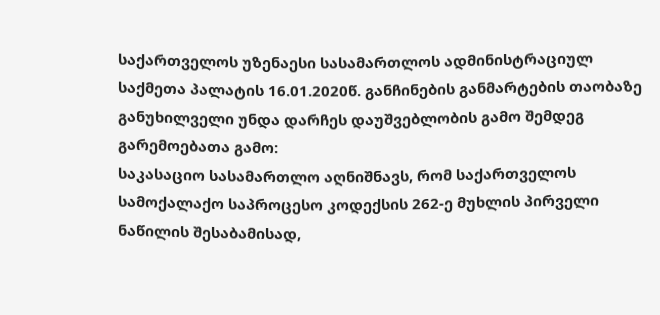საქართველოს უზენაესი სასამართლოს ადმინისტრაციულ საქმეთა პალატის 16.01.2020წ. განჩინების განმარტების თაობაზე განუხილველი უნდა დარჩეს დაუშვებლობის გამო შემდეგ გარემოებათა გამო:
საკასაციო სასამართლო აღნიშნავს, რომ საქართველოს სამოქალაქო საპროცესო კოდექსის 262-ე მუხლის პირველი ნაწილის შესაბამისად,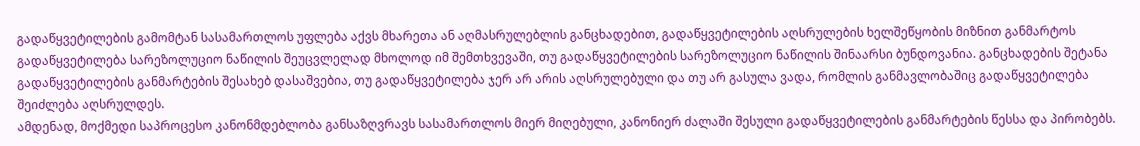გადაწყვეტილების გამომტან სასამართლოს უფლება აქვს მხარეთა ან აღმასრულებლის განცხადებით, გადაწყვეტილების აღსრულების ხელშეწყობის მიზნით განმარტოს გადაწყვეტილება სარეზოლუციო ნაწილის შეუცვლელად მხოლოდ იმ შემთხვევაში, თუ გადაწყვეტილების სარეზოლუციო ნაწილის შინაარსი ბუნდოვანია. განცხადების შეტანა გადაწყვეტილების განმარტების შესახებ დასაშვებია, თუ გადაწყვეტილება ჯერ არ არის აღსრულებული და თუ არ გასულა ვადა, რომლის განმავლობაშიც გადაწყვეტილება შეიძლება აღსრულდეს.
ამდენად, მოქმედი საპროცესო კანონმდებლობა განსაზღვრავს სასამართლოს მიერ მიღებული, კანონიერ ძალაში შესული გადაწყვეტილების განმარტების წესსა და პირობებს.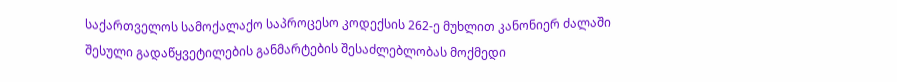საქართველოს სამოქალაქო საპროცესო კოდექსის 262-ე მუხლით კანონიერ ძალაში შესული გადაწყვეტილების განმარტების შესაძლებლობას მოქმედი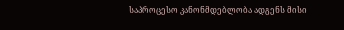საპროცესო კანონმდებლობა ადგენს მისი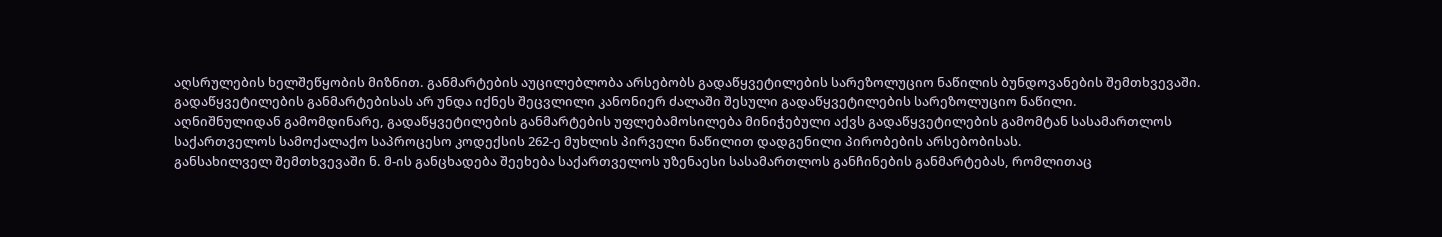აღსრულების ხელშეწყობის მიზნით. განმარტების აუცილებლობა არსებობს გადაწყვეტილების სარეზოლუციო ნაწილის ბუნდოვანების შემთხვევაში. გადაწყვეტილების განმარტებისას არ უნდა იქნეს შეცვლილი კანონიერ ძალაში შესული გადაწყვეტილების სარეზოლუციო ნაწილი.
აღნიშნულიდან გამომდინარე, გადაწყვეტილების განმარტების უფლებამოსილება მინიჭებული აქვს გადაწყვეტილების გამომტან სასამართლოს საქართველოს სამოქალაქო საპროცესო კოდექსის 262-ე მუხლის პირველი ნაწილით დადგენილი პირობების არსებობისას.
განსახილველ შემთხვევაში ნ. მ-ის განცხადება შეეხება საქართველოს უზენაესი სასამართლოს განჩინების განმარტებას, რომლითაც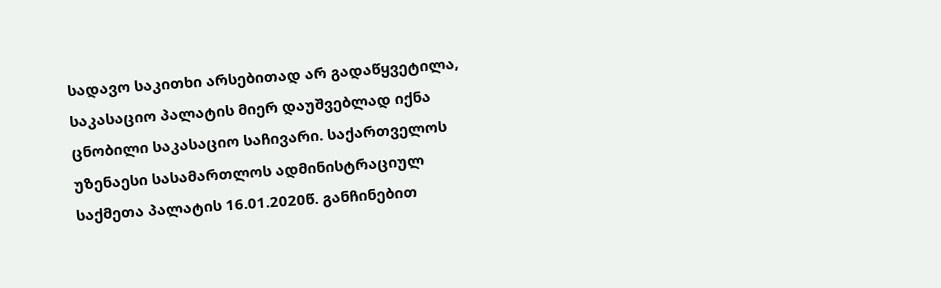სადავო საკითხი არსებითად არ გადაწყვეტილა, საკასაციო პალატის მიერ დაუშვებლად იქნა ცნობილი საკასაციო საჩივარი. საქართველოს უზენაესი სასამართლოს ადმინისტრაციულ საქმეთა პალატის 16.01.2020წ. განჩინებით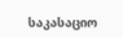საკასაციო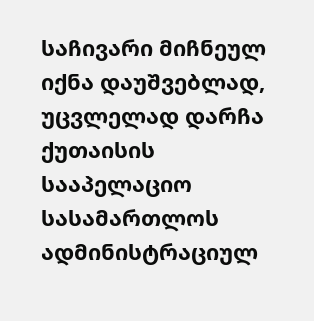საჩივარი მიჩნეულ იქნა დაუშვებლად, უცვლელად დარჩა ქუთაისის სააპელაციო სასამართლოს ადმინისტრაციულ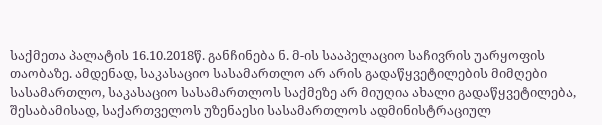საქმეთა პალატის 16.10.2018წ. განჩინება ნ. მ-ის სააპელაციო საჩივრის უარყოფის თაობაზე. ამდენად, საკასაციო სასამართლო არ არის გადაწყვეტილების მიმღები სასამართლო, საკასაციო სასამართლოს საქმეზე არ მიუღია ახალი გადაწყვეტილება, შესაბამისად, საქართველოს უზენაესი სასამართლოს ადმინისტრაციულ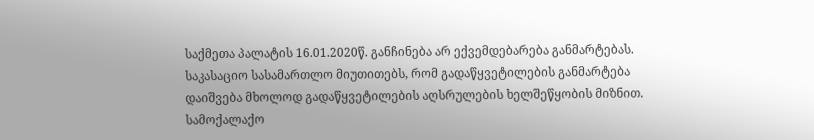საქმეთა პალატის 16.01.2020წ. განჩინება არ ექვემდებარება განმარტებას.
საკასაციო სასამართლო მიუთითებს, რომ გადაწყვეტილების განმარტება დაიშვება მხოლოდ გადაწყვეტილების აღსრულების ხელშეწყობის მიზნით. სამოქალაქო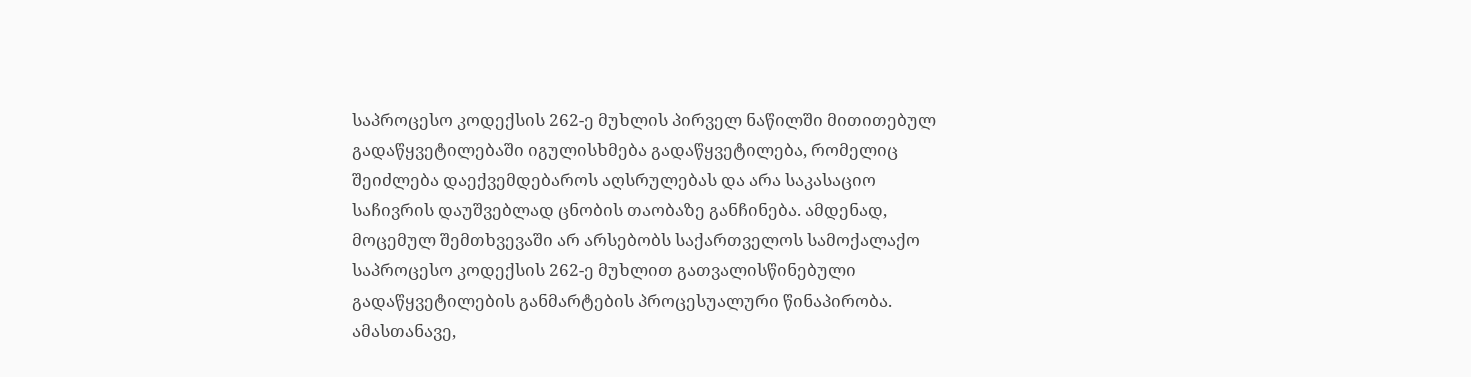საპროცესო კოდექსის 262-ე მუხლის პირველ ნაწილში მითითებულ გადაწყვეტილებაში იგულისხმება გადაწყვეტილება, რომელიც შეიძლება დაექვემდებაროს აღსრულებას და არა საკასაციო საჩივრის დაუშვებლად ცნობის თაობაზე განჩინება. ამდენად, მოცემულ შემთხვევაში არ არსებობს საქართველოს სამოქალაქო საპროცესო კოდექსის 262-ე მუხლით გათვალისწინებული გადაწყვეტილების განმარტების პროცესუალური წინაპირობა.
ამასთანავე,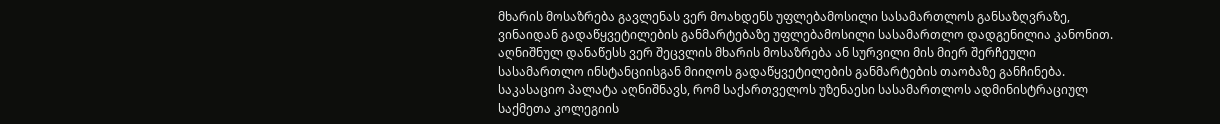მხარის მოსაზრება გავლენას ვერ მოახდენს უფლებამოსილი სასამართლოს განსაზღვრაზე, ვინაიდან გადაწყვეტილების განმარტებაზე უფლებამოსილი სასამართლო დადგენილია კანონით. აღნიშნულ დანაწესს ვერ შეცვლის მხარის მოსაზრება ან სურვილი მის მიერ შერჩეული სასამართლო ინსტანციისგან მიიღოს გადაწყვეტილების განმარტების თაობაზე განჩინება.
საკასაციო პალატა აღნიშნავს, რომ საქართველოს უზენაესი სასამართლოს ადმინისტრაციულ საქმეთა კოლეგიის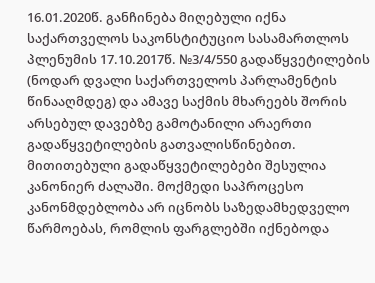16.01.2020წ. განჩინება მიღებული იქნა საქართველოს საკონსტიტუციო სასამართლოს პლენუმის 17.10.2017წ. №3/4/550 გადაწყვეტილების (ნოდარ დვალი საქართველოს პარლამენტის წინააღმდეგ) და ამავე საქმის მხარეებს შორის არსებულ დავებზე გამოტანილი არაერთი გადაწყვეტილების გათვალისწინებით. მითითებული გადაწყვეტილებები შესულია კანონიერ ძალაში. მოქმედი საპროცესო კანონმდებლობა არ იცნობს საზედამხედველო წარმოებას, რომლის ფარგლებში იქნებოდა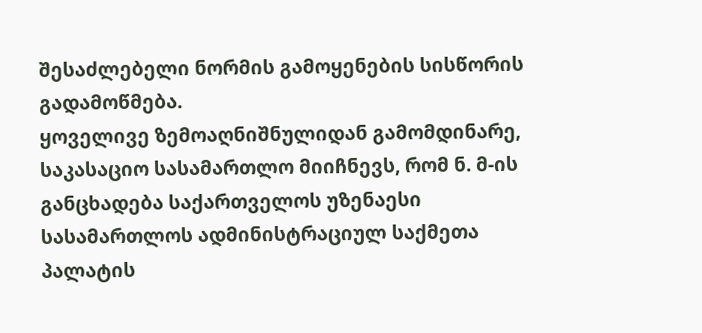შესაძლებელი ნორმის გამოყენების სისწორის გადამოწმება.
ყოველივე ზემოაღნიშნულიდან გამომდინარე, საკასაციო სასამართლო მიიჩნევს, რომ ნ. მ-ის განცხადება საქართველოს უზენაესი სასამართლოს ადმინისტრაციულ საქმეთა პალატის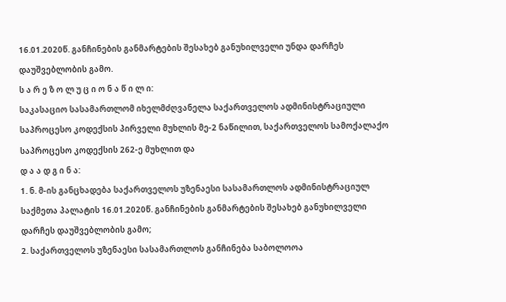16.01.2020წ. განჩინების განმარტების შესახებ განუხილველი უნდა დარჩეს დაუშვებლობის გამო.
ს ა რ ე ზ ო ლ უ ც ი ო ნ ა წ ი ლ ი:
საკასაციო სასამართლომ იხელმძღვანელა საქართველოს ადმინისტრაციული საპროცესო კოდექსის პირველი მუხლის მე-2 ნაწილით, საქართველოს სამოქალაქო საპროცესო კოდექსის 262-ე მუხლით და
დ ა ა დ გ ი ნ ა:
1. ნ. მ-ის განცხადება საქართველოს უზენაესი სასამართლოს ადმინისტრაციულ საქმეთა პალატის 16.01.2020წ. განჩინების განმარტების შესახებ განუხილველი დარჩეს დაუშვებლობის გამო;
2. საქართველოს უზენაესი სასამართლოს განჩინება საბოლოოა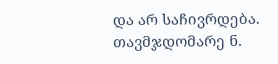და არ საჩივრდება.
თავმჯდომარე ნ.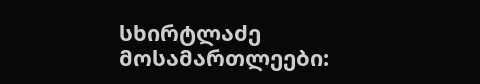სხირტლაძე
მოსამართლეები: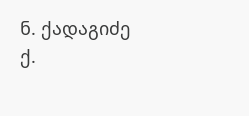ნ. ქადაგიძე
ქ.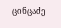ცინცაძე